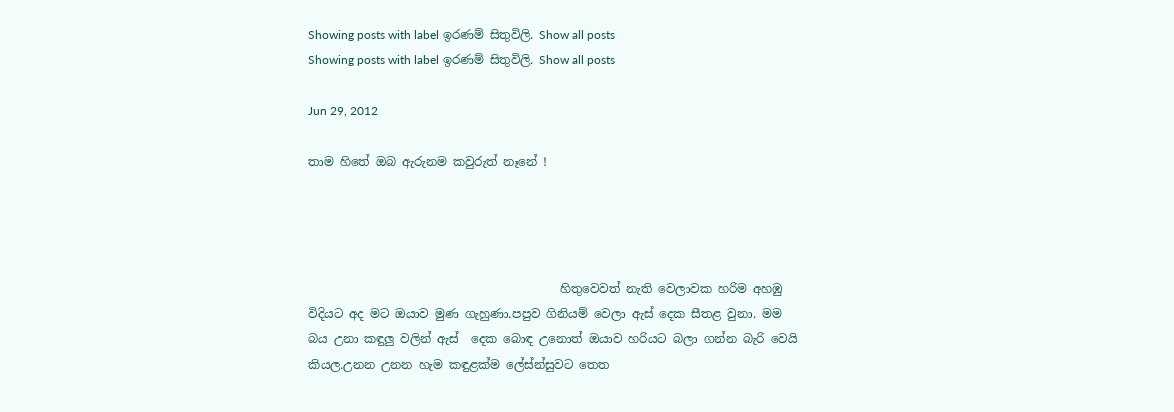Showing posts with label ඉරණම් සිතුවිලි. Show all posts
Showing posts with label ඉරණම් සිතුවිලි. Show all posts

Jun 29, 2012

තාම හිතේ ඔබ ඇරුනම කවුරුත් නෑනේ !




                                          හිතුවෙවත් නැති වෙලාවක හරිම අහඹු විදියට අද මට ඔයාව මුණ ගැහුණා.පපුව ගිනියම් වෙලා ඇස් දෙක සීතළ වුනා. මම බය උනා කඳුලු වලින් ඇස්  දෙක බොඳ උනොත් ඔයාව හරියට බලා ගන්න බැරි වෙයි කියල.උනන උනන හැම කඳුළක්ම ලේස්න්සුවට තෙත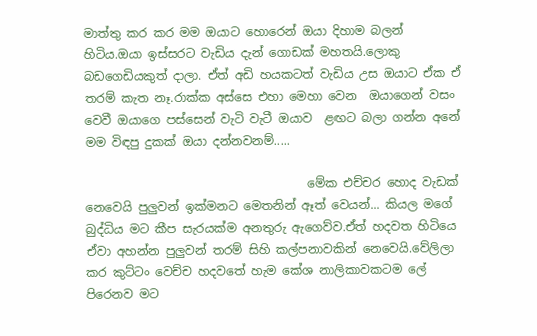මාත්තු කර කර මම ඔයාට හොරෙන් ඔයා දිහාම බලන් හිටිය.ඔයා ඉස්සරට වැඩිය දැන් ගොඩක් මහතයි.ලොකු බඩගෙඩියකුත් දාලා. ඒත් අඩි හයකටත් වැඩිය උස ඔයාට ඒක ඒ තරම් කැත නෑ.රාක්ක අස්සෙ එහා මෙහා වෙන  ඔයාගෙන් වසං වෙවී ඔයාගෙ පස්සෙන් වැටි වැටී ඔයාව  ළඟට බලා ගන්න අනේ මම විඳපු දුකක් ඔයා දන්නවනම්.....

                                     මේක එච්චර හොද වැඩක් නෙවෙයි පුලුවන් ඉක්මනට මෙතනින් ඈත් වෙයන්... කියල මගේ බුද්ධිය මට කීප සැරයක්ම අනතුරු ඇගෙව්ව.ඒත් හදවත හිටියෙ ඒවා අහන්න පුලුවන් තරම් සිහි කල්පනාවකින් නෙවෙයි.වේලිලා කර කුට්ටං වෙච්ච හදවතේ හැම කේශ නාලිකාවකටම ලේ පිරෙනව මට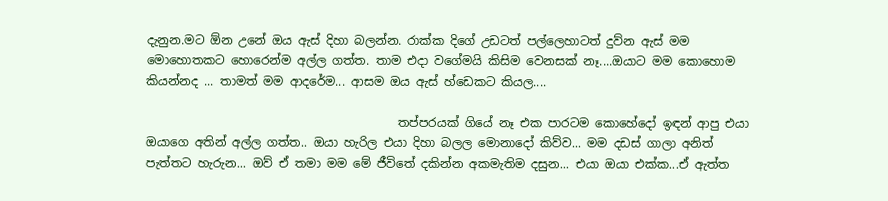දැනුන.මට ඕන උනේ ඔය ඇස් දිහා බලන්න. රාක්ක දිගේ උඩටත් පල්ලෙහාටත් දුව්න ඇස් මම මොහොතකට හොරෙන්ම අල්ල ගත්ත. තාම එදා වගේමයි කිසිම වෙනසක් නෑ....ඔයාට මම කොහොම කියන්නද ... තාමත් මම ආදරේම... ආසම ඔය ඇස් හ්ඩෙකට කියල....

                                          තප්පරයක් ගියේ නෑ එක පාරටම කොහේදෝ ඉඳන් ආපු එයා ඔයාගෙ අතින් අල්ල ගත්ත.. ඔයා හැරිල එයා දිහා බලල මොනාදෝ කිව්ව... මම දඩස් ගාලා අනිත් පැත්තට හැරුන... ඔව් ඒ තමා මම මේ ජීවිතේ දකින්න අකමැතිම දසුන... එයා ඔයා එක්ක...ඒ ඇත්ත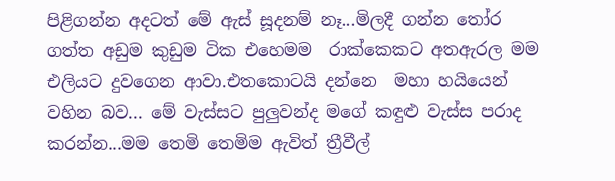පිළිගන්න අදටත් මේ ඇස් සූදනම් නෑ...මිලදී ගන්න තෝර ගත්ත අඩුම කුඩුම ටික එහෙමම  රාක්කෙකට අතඇරල මම එලියට දුවගෙන ආවා.එතකොටයි දන්නෙ  මහා හයියෙන්  වහින බව... මේ වැස්සට පුලුවන්ද මගේ කඳුළු වැස්ස පරාද කරන්න...මම තෙමි තෙමිම ඇවිත් ත්‍රීවීල්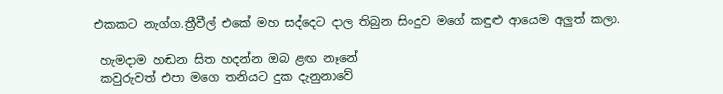එකකට නැග්ග.ත්‍රීවීල් එකේ මහ සද්දෙට දාල තිබුන සිංදුව මගේ කඳුළු ආයෙම අලුත් කලා.

 හැමදාම හඬන සිත හදන්න ඔබ ළඟ නෑනේ
 කවුරුවත් එපා මගෙ තනියට දුක දැනුනාවේ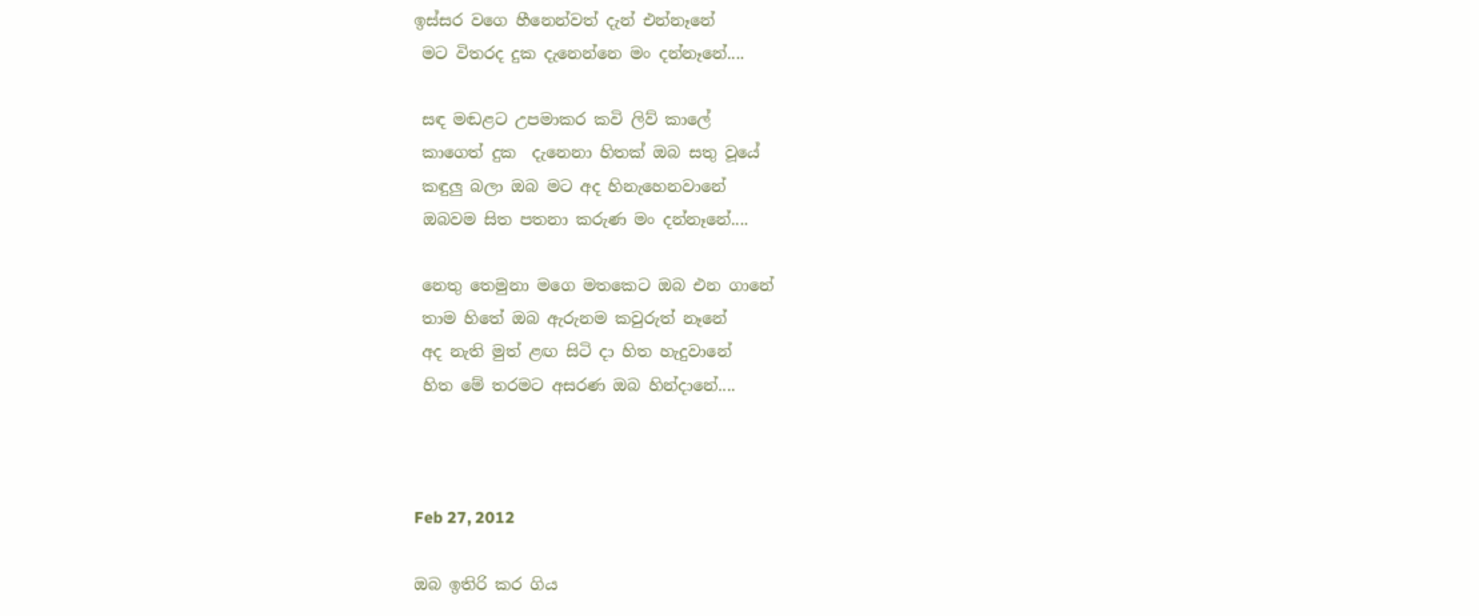ඉස්සර වගෙ හීනෙන්වත් දැන් එන්නෑනේ
 මට විතරද දුක දැනෙන්නෙ මං දන්නෑනේ....

 සඳ මඬළට උපමාකර කවි ලිව් කාලේ
 කාගෙත් දුක  දැනෙනා හිතක් ඔබ සතු වූයේ
 කඳුලු බලා ඔබ මට අද හිනැහෙනවානේ
 ඔබවම සිත පතනා කරුණ මං දන්නෑනේ....

 නෙතු තෙමුනා මගෙ මතකෙට ඔබ එන ගානේ
 තාම හිතේ ඔබ ඇරුනම කවුරුත් නෑනේ
 අද නැති මුත් ළඟ සිටි දා හිත හැදුවානේ
 හිත මේ තරමට අසරණ ඔබ හින්දානේ....



Feb 27, 2012

ඔබ ඉතිරි කර ගිය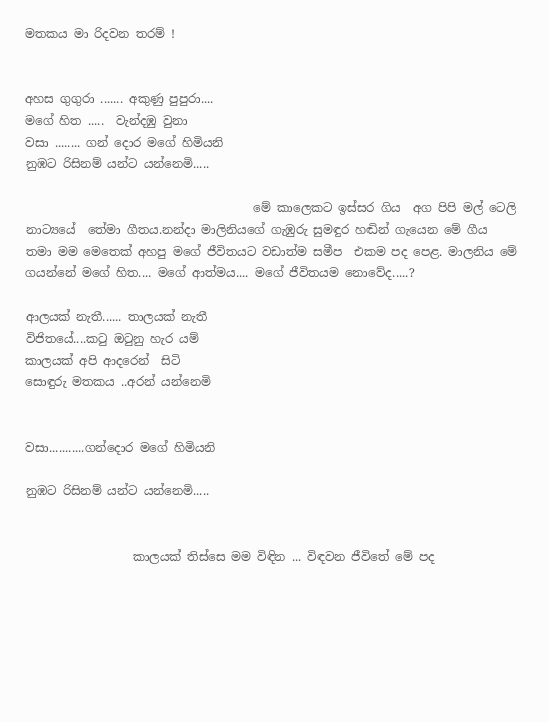මතකය මා රිදවන තරම් !


අහස ගුගුරා ....... අකුණු පුපුරා....
මගේ හිත .....  වැන්දඹු වුනා
වසා ........ ගන් දොර මගේ හිමියනි
නුඹට රිසිනම් යන්ට යන්නෙමි.....

                                      මේ කාලෙකට ඉස්සර ගිය  අග පිපි මල් ටෙලි නාට්‍යයේ  තේමා ගීතය.නන්දා මාලිනියගේ ගැඹුරු සුමඳුර හඬින් ගැයෙන මේ ගීය තමා මම මෙතෙක් අහපු මගේ ජීවිතයට වඩාත්ම සමීප  එකම පද පෙළ. මාලනිය මේ ගයන්නේ මගේ හිත.... මගේ ආත්මය.... මගේ ජීවිතයම නොවේද.....?

ආලයක් නැතී...... තාලයක් නැතී
විජිතයේ....කටු ඔටුනු හැර යම්
කාලයක් අපි ආදරෙන්  සිටි
සොඳුරු මතකය ..අරන් යන්නෙමි


වසා...........ගන්දොර මගේ හිමියනි

නුඹට රිසිනම් යන්ට යන්නෙමි.....


                  කාලයක් තිස්සෙ මම විඳින ... විඳවන ජීවිතේ මේ පද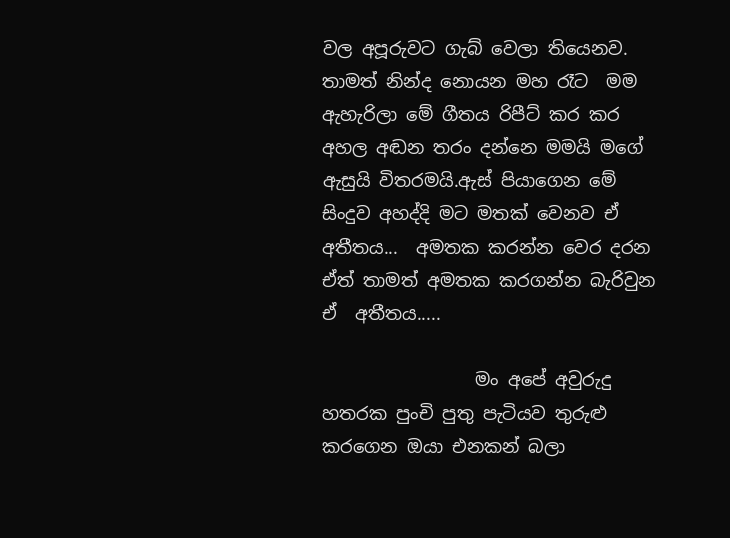වල අපූරුවට ගැබ් වෙලා තියෙනව. තාමත් නින්ද නොයන මහ රෑට  මම ඇහැරිලා මේ ගීතය රිපීට් කර කර අහල අඬන තරං දන්නෙ මමයි මගේ ඇසුයි විතරමයි.ඇස් පියාගෙන මේ සිංදුව අහද්දි මට මතක් වෙනව ඒ අතීතය...  අමතක කරන්න වෙර දරන ඒත් තාමත් අමතක කරගන්න බැරිවුන ඒ  අතීතය.....

                 මං අපේ අවුරුදු හතරක පුංචි පුතු පැටියව තුරුළු කරගෙන ඔයා එනකන් බලා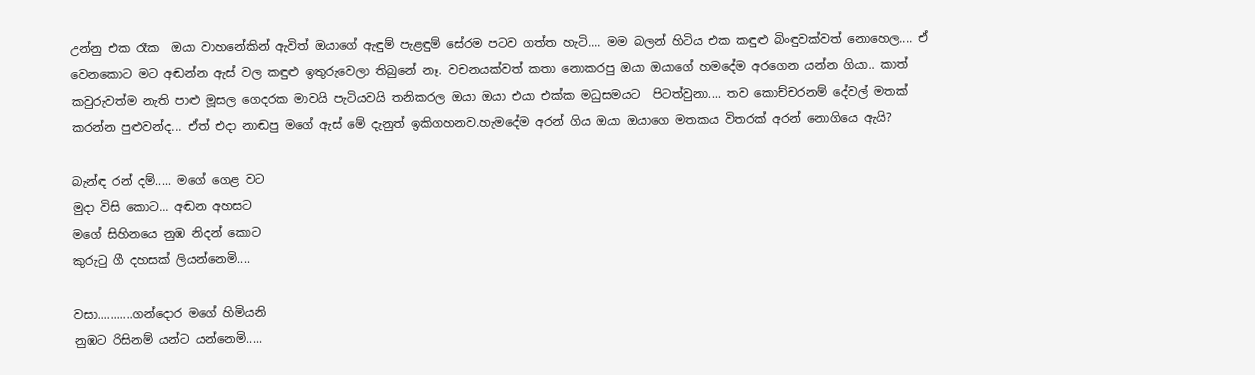උන්නු එක රෑක  ඔයා වාහනේකින් ඇවිත් ඔයාගේ ඇඳුම් පැළඳුම් සේරම පටව ගත්ත හැටි.... මම බලන් හිටිය එක කඳුළු බිංඳුවක්වත් නොහෙල.... ඒ වෙනකොට මට අඬන්න ඇස් වල කඳුළු ඉතුරුවෙලා තිබුනේ නෑ. වචනයක්වත් කතා නොකරපු ඔයා ඔයාගේ හමදේම අරගෙන යන්න ගියා.. කාත් කවුරුවත්ම නැති පාළු මූසල ගෙදරක මාවයි පැටියවයි තනිකරල ඔයා ඔයා එයා එක්ක මධුසමයට  පිටත්වුනා.... තව කොච්චරනම් දේවල් මතක් කරන්න පුළුවන්ද... ඒත් එදා නාඬපු මගේ ඇස් මේ දැනුත් ඉකිගහනව.හැමදේම අරන් ගිය ඔයා ඔයාගෙ මතකය විතරක් අරන් නොගියෙ ඇයි?

බැන්ඳ රන් දම්..... මගේ ගෙළ වට
මුදා විසි කොට... අඬන අහසට
මගේ සිහිනයෙ නුඹ නිදන් කොට
කුරුටු ගී දහසක් ලියන්නෙමි....

වසා...........ගන්දොර මගේ හිමියනි
නුඹට රිසිනම් යන්ට යන්නෙමි.....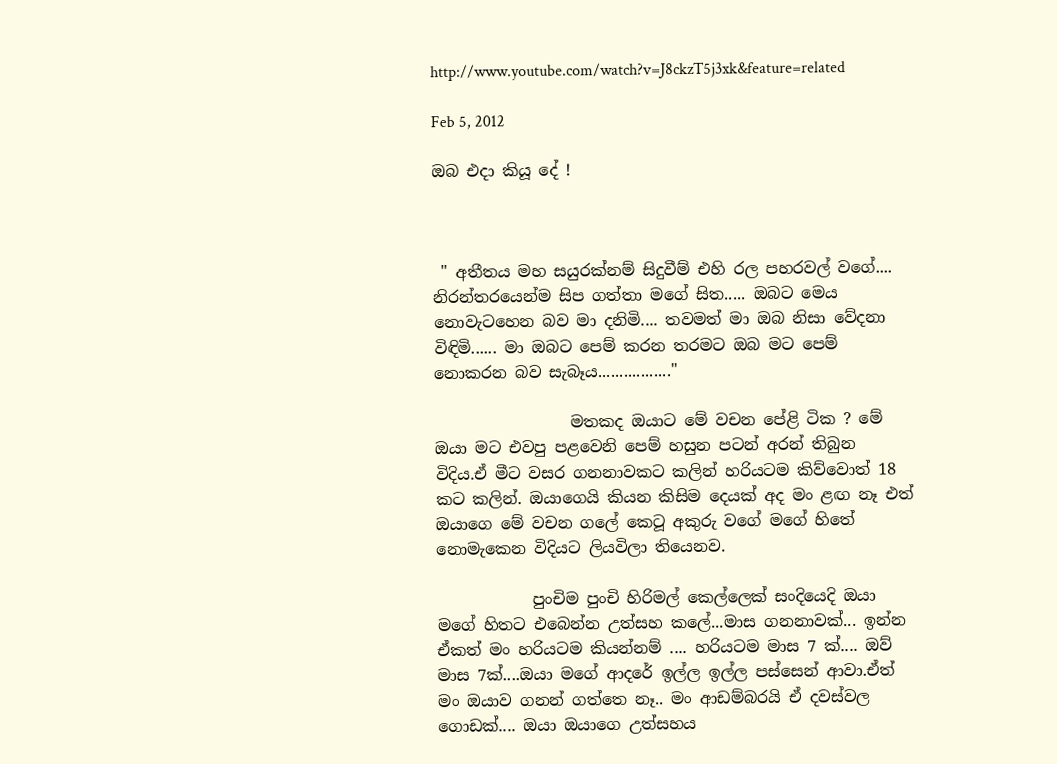http://www.youtube.com/watch?v=J8ckzT5j3xk&feature=related

Feb 5, 2012

ඔබ එදා කියූ දේ !



 " අතීතය මහ සයුරක්නම් සිදුවීම් එහි රල පහරවල් වගේ.... නිරන්තරයෙන්ම සිප ගත්තා මගේ සිත..... ඔබට මෙය නොවැටහෙන බව මා දනිමි.... තවමත් මා ඔබ නිසා වේදනා විඳිමි...... මා ඔබට පෙම් කරන තරමට ඔබ මට පෙම් නොකරන බව සැබෑය................."

                 මතකද ඔයාට මේ වචන පේළි ටික ? මේ ඔයා මට එවපු පළවෙනි පෙම් හසුන පටන් අරන් තිබුන විදිය.ඒ මීට වසර ගනනාවකට කලින් හරියටම කිව්වොත් 18 කට කලින්. ඔයාගෙයි කියන කිසිම දෙයක් අද මං ළඟ නෑ එත් ඔයාගෙ මේ වචන ගලේ කෙටූ අකුරු වගේ මගේ හිතේ නොමැකෙන විදියට ලියවිලා තියෙනව.

            පුංචිම පුංචි හිරිමල් කෙල්ලෙක් සංදියෙදි ඔයා මගේ හිතට එබෙන්න උත්සහ කලේ...මාස ගනනාවක්... ඉන්න ඒකත් මං හරියටම කියන්නම් .... හරියටම මාස 7 ක්.... ඔව් මාස 7ක්....ඔයා මගේ ආදරේ ඉල්ල ඉල්ල පස්සෙන් ආවා.ඒත් මං ඔයාව ගනන් ගත්තෙ නෑ.. මං ආඩම්බරයි ඒ දවස්වල ගොඩක්.... ඔයා ඔයාගෙ උත්සහය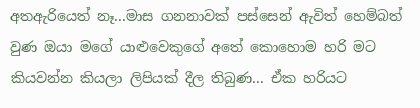අතඇරියෙත් නෑ...මාස ගනනාවක් පස්සෙන් ඇවිත් හෙම්බත් වුණ ඔයා මගේ යාළුවෙකුගේ අතේ කොහොම හරි මට කියවන්න කියලා ලිපියක් දීල තිබුණ... ඒක හරියට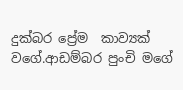දුක්බර ප්‍රේම  කාව්‍යක් වගේ.ආඩම්බර පුංචි මගේ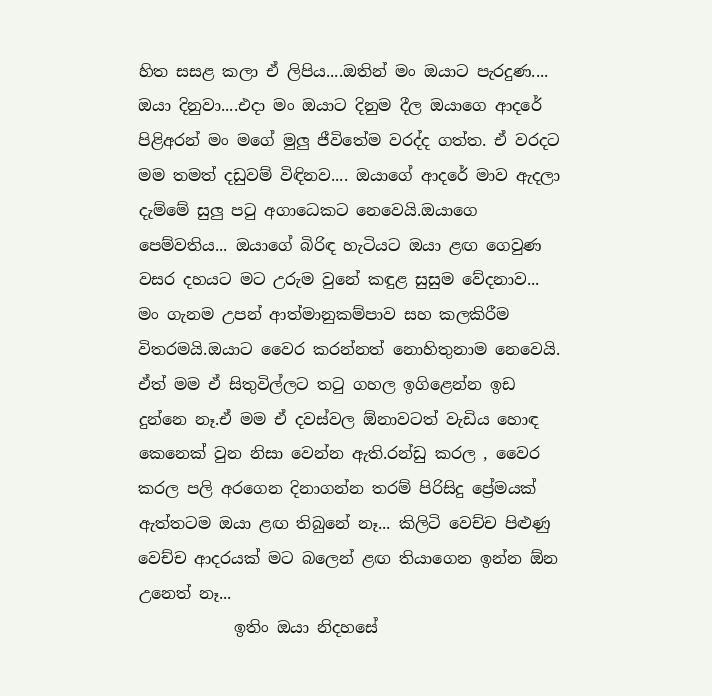හිත සසළ කලා ඒ ලිපිය....ඔතින් මං ඔයාට පැරදුණ....  ඔයා දිනුවා....එදා මං ඔයාට දිනුම දීල ඔයාගෙ ආදරේ පිළිඅරන් මං මගේ මුලු ජීවිතේම වරද්ද ගත්ත. ඒ වරදට මම තමත් දඩුවම් විඳිනව.... ඔයාගේ ආදරේ මාව ඇදලා දැම්මේ සුලු පටු අගාධෙකට නෙවෙයි.ඔයාගෙ පෙම්වතිය... ඔයාගේ බිරිඳ හැටියට ඔයා ළඟ ගෙවුණ වසර දහයට මට උරුම වුනේ කඳුළ සුසුම වේදනාව... මං ගැනම උපන් ආත්මානුකම්පාව සහ කලකිරීම විතරමයි.ඔයාට වෛර කරන්නත් නොහිතුනාම නෙවෙයි. ඒත් මම ඒ සිතුවිල්ලට තටු ගහල ඉගිළෙන්න ඉඩ දුන්නෙ නෑ.ඒ මම ඒ දවස්වල ඕනාවටත් වැඩිය හොඳ කෙනෙක් වුන නිසා වෙන්න ඇති.රන්ඩු කරල , වෛර කරල පලි අරගෙන දිනාගන්න තරම් පිරිසිදු ප්‍රේමයක් ඇත්තටම ඔයා ළඟ තිබුනේ නෑ... කිලිටි වෙච්ච පිළුණු වෙච්ච ආදරයක් මට බලෙන් ළඟ තියාගෙන ඉන්න ඕන උනෙත් නෑ...
            ඉතිං ඔයා නිදහසේ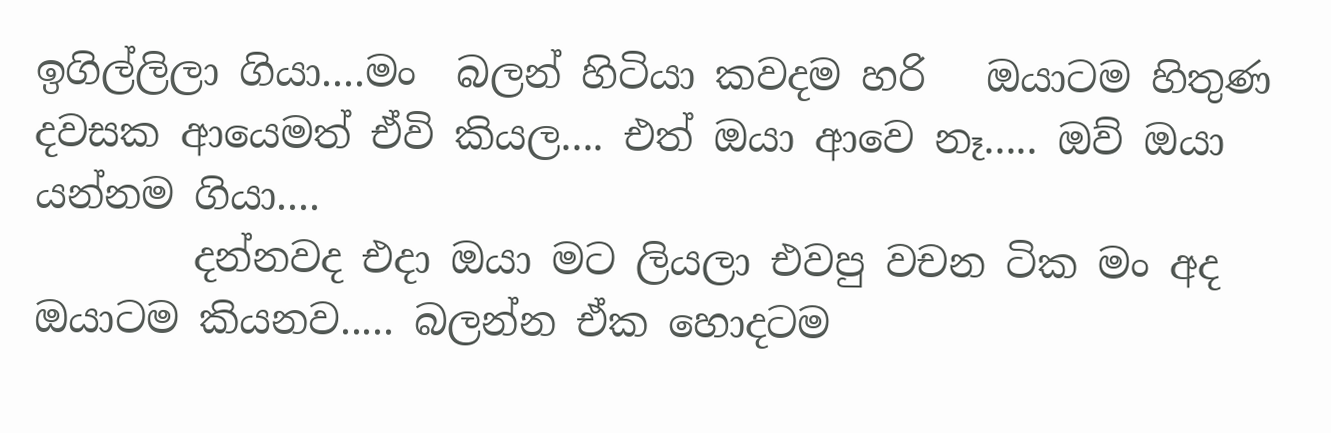ඉගිල්ලිලා ගියා....මං  බලන් හිටියා කවදම හරි   ඔයාටම හිතුණ දවසක ආයෙමත් ඒවි කියල.... එත් ඔයා ආවෙ නෑ..... ඔව් ඔයා යන්නම ගියා....
        දන්නවද එදා ඔයා මට ලියලා එවපු වචන ටික මං අද ඔයාටම කියනව..... බලන්න ඒක හොදටම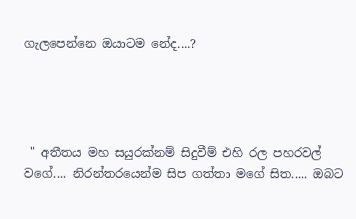ගැලපෙන්නෙ ඔයාටම නේද....?




 " අතීතය මහ සයුරක්නම් සිදුවීම් එහි රල පහරවල් වගේ.... නිරන්තරයෙන්ම සිප ගත්තා මගේ සිත..... ඔබට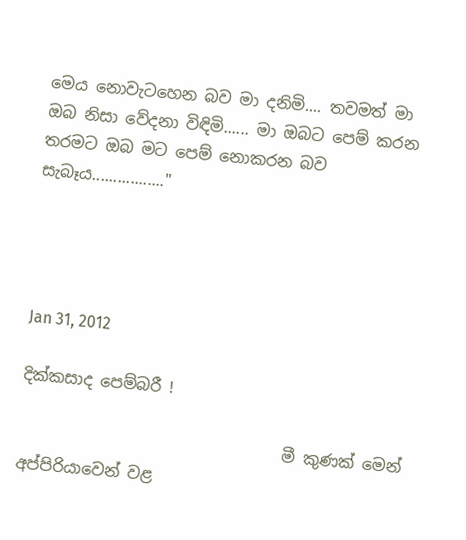මෙය නොවැටහෙන බව මා දනිමි.... තවමත් මා ඔබ නිසා වේදනා විඳිමි...... මා ඔබට පෙම් කරන තරමට ඔබ මට පෙම් නොකරන බව සැබෑය................."




Jan 31, 2012

දික්කසාද පෙම්බරී !

                                 මී කුණක් මෙන් අප්පිරියාවෙන් වළ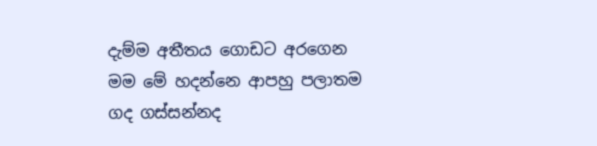දැම්ම අතීතය ගොඩට අරගෙන මම මේ හදන්නෙ ආපහු පලාතම ගද ගස්සන්නද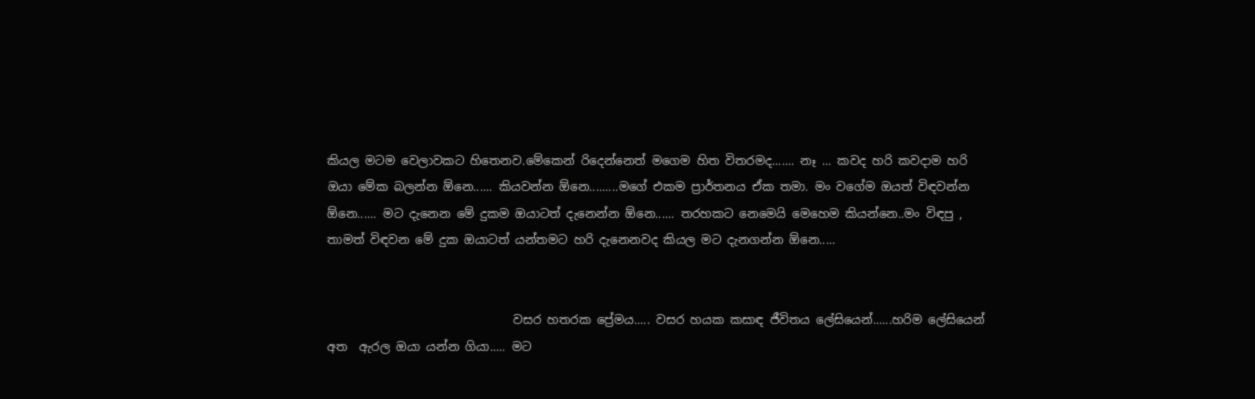කියල මටම වෙලාවකට හිතෙනව.මේකෙන් රිදෙන්නෙත් මගෙම හිත විතරමද....... නෑ ... කවද හරි කවදාම හරි ඔයා මේක බලන්න ඕනෙ...... කියවන්න ඕනෙ.........මගේ එකම ප්‍රාර්තනය ඒක තමා. මං වගේම ඔයත් විඳවන්න ඕනෙ...... මට දැනෙන මේ දුකම ඔයාටත් දැනෙන්න ඕනෙ...... තරහකට නෙමෙයි මෙහෙම කියන්නෙ..මං විඳපු , තාමත් විඳවන මේ දුක ඔයාටත් යන්තමට හරි දැනෙනවද කියල මට දැනගන්න ඕනෙ.....


                               වසර හතරක ප්‍රේමය..... වසර හයක කසාඳ ජීවිතය ලේසියෙන්......හරිම ලේසියෙන් අත  ඇරල ඔයා යන්න ගියා..... මට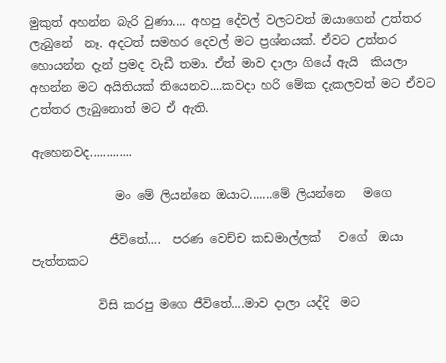මුකුත් අහන්න බැරි වුණා.... අහපු දේවල් වලටවත් ඔයාගෙන් උත්තර ලැබුනේ  නෑ. අදටත් සමහර දෙවල් මට ප්‍රශ්නයක්. ඒවට උත්තර හොයන්න දැන් ප්‍රමද වැඩී තමා. ඒත් මාව දාලා ගියේ ඇයි  කියලා අහන්න මට අයිතියක් තියෙනව....කවදා හරි මේක දැකලවත් මට ඒවට උත්තර ලැබුනොත් මට ඒ ඇති.

ඇහෙනවද.............

              මං මේ ලියන්නෙ ඔයාට.......මේ ලියන්නෙ   මගෙ

             ජීවිතේ....  පරණ වෙච්ච කඩමාල්ලක්   වගේ  ඔයා පැත්තකට

           විසි කරපු මගෙ ජීවිතේ....මාව දාලා යද්දි  මට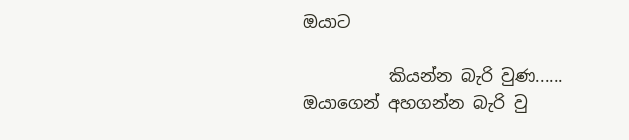ඔයාට

          කියන්න බැරි වුණ...... ඔයාගෙන් අහගන්න බැරි වු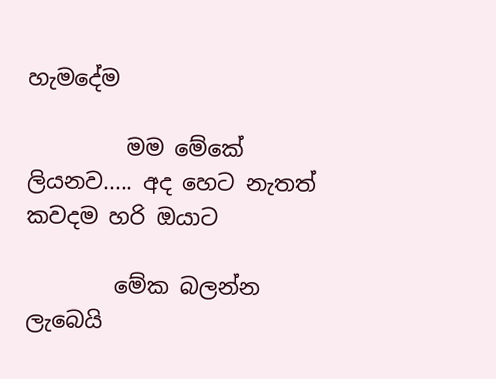හැමදේම

         මම මේකේ ලියනව..... අද හෙට නැතත් කවදම හරි ඔයාට

        මේක බලන්න ලැබෙයි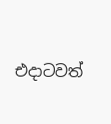එදාටවත්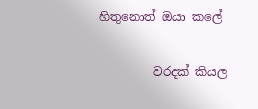හිතුනොත් ඔයා කලේ

         වරදක් කියල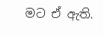මට ඒ ඇති.